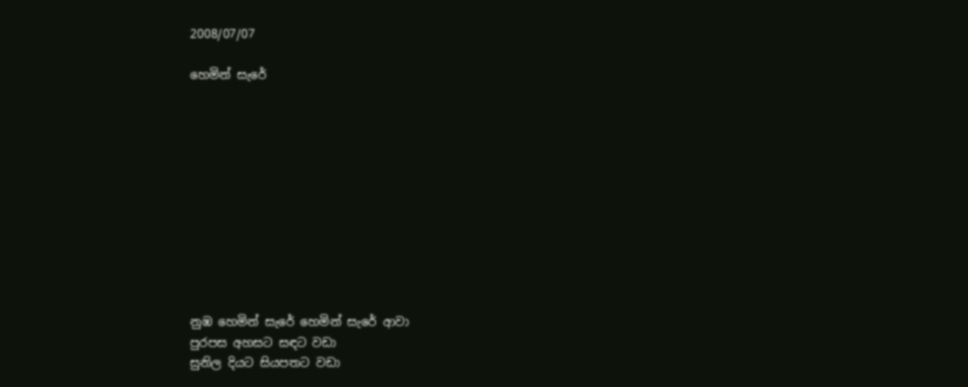2008/07/07

හෙමින් සැරේ











නුඹ හෙමින් සැරේ හෙමින් සැරේ ආවා
පුරපස අහසට සඳට වඩා
සුනිල දියට සියපතට වඩා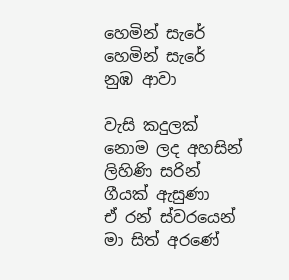හෙමින් සැරේ හෙමින් සැරේ නුඹ ආවා

වැසි කදුලක් නොම ලද අහසින්
ලිහිණි සරින් ගීයක් ඇසුණා
ඒ රන් ස්වරයෙන් මා සිත් අරණේ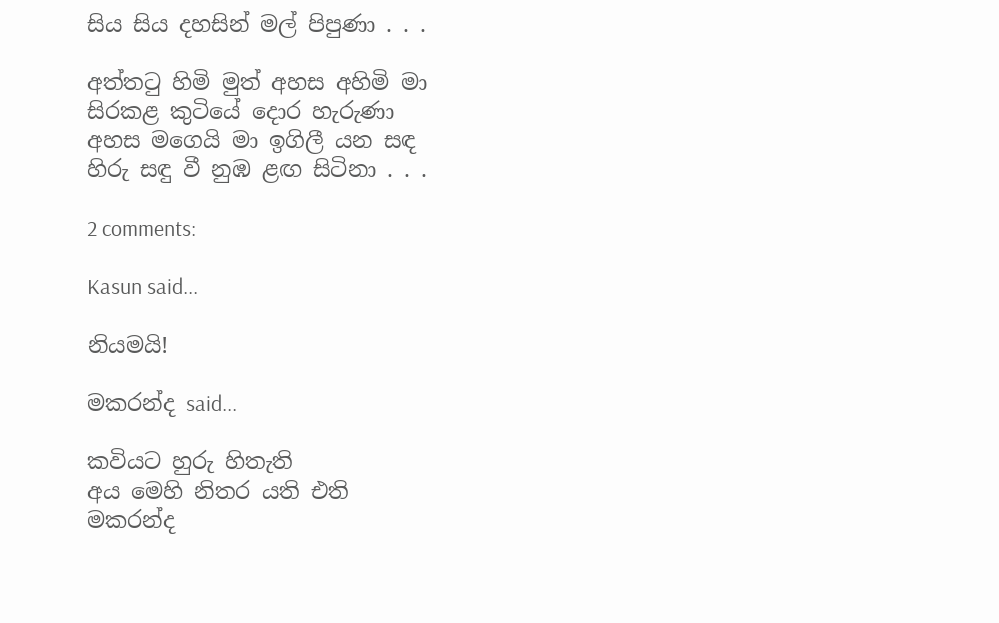සිය සිය දහසින් මල් පිපුණා . . .

අත්තටු හිමි මුත් අහස අහිමි මා
සිරකළ කුටියේ දොර හැරුණා
අහස මගෙයි මා ඉගිලී යන සඳ
හිරු සඳු වී නුඹ ළඟ සිටිනා . . .

2 comments:

Kasun said...

නියමයි!

මකරන්ද said...

කවියට හුරු හිතැති
අය මෙහි නිතර යති එති
මකරන්ද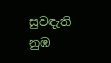සුවඳැති
නුඹ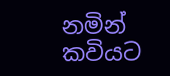නමින් කවියට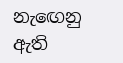නැඟෙනු ඇති